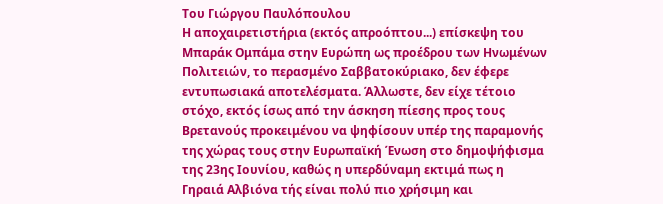Του Γιώργου Παυλόπουλου
Η αποχαιρετιστήρια (εκτός απροόπτου...) επίσκεψη του Μπαράκ Ομπάμα στην Ευρώπη ως προέδρου των Ηνωμένων Πολιτειών, το περασμένο Σαββατοκύριακο, δεν έφερε εντυπωσιακά αποτελέσματα. Άλλωστε, δεν είχε τέτοιο στόχο, εκτός ίσως από την άσκηση πίεσης προς τους Βρετανούς προκειμένου να ψηφίσουν υπέρ της παραμονής της χώρας τους στην Ευρωπαϊκή Ένωση στο δημοψήφισμα της 23ης Ιουνίου, καθώς η υπερδύναμη εκτιμά πως η Γηραιά Αλβιόνα τής είναι πολύ πιο χρήσιμη και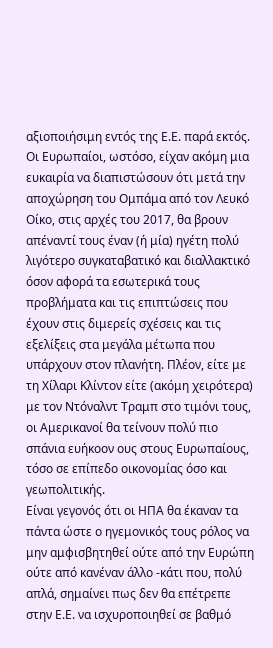αξιοποιήσιμη εντός της Ε.Ε. παρά εκτός. Οι Ευρωπαίοι, ωστόσο, είχαν ακόμη μια ευκαιρία να διαπιστώσουν ότι μετά την αποχώρηση του Ομπάμα από τον Λευκό Οίκο, στις αρχές του 2017, θα βρουν απέναντί τους έναν (ή μία) ηγέτη πολύ λιγότερο συγκαταβατικό και διαλλακτικό όσον αφορά τα εσωτερικά τους προβλήματα και τις επιπτώσεις που έχουν στις διμερείς σχέσεις και τις εξελίξεις στα μεγάλα μέτωπα που υπάρχουν στον πλανήτη. Πλέον, είτε με τη Χίλαρι Κλίντον είτε (ακόμη χειρότερα) με τον Ντόναλντ Τραμπ στο τιμόνι τους, οι Αμερικανοί θα τείνουν πολύ πιο σπάνια ευήκοον ους στους Ευρωπαίους, τόσο σε επίπεδο οικονομίας όσο και γεωπολιτικής.
Είναι γεγονός ότι οι ΗΠΑ θα έκαναν τα πάντα ώστε ο ηγεμονικός τους ρόλος να μην αμφισβητηθεί ούτε από την Ευρώπη ούτε από κανέναν άλλο -κάτι που, πολύ απλά, σημαίνει πως δεν θα επέτρεπε στην Ε.Ε. να ισχυροποιηθεί σε βαθμό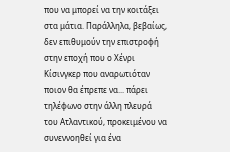που να μπορεί να την κοιτάξει στα μάτια. Παράλληλα, βεβαίως, δεν επιθυμούν την επιστροφή στην εποχή που ο Χένρι Κίσινγκερ που αναρωτιόταν ποιον θα έπρεπε να... πάρει τηλέφωνο στην άλλη πλευρά του Ατλαντικού, προκειμένου να συνεννοηθεί για ένα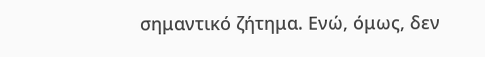σημαντικό ζήτημα. Ενώ, όμως, δεν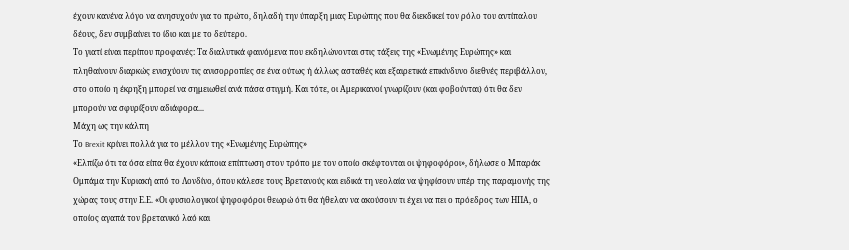έχουν κανένα λόγο να ανησυχούν για το πρώτο, δηλαδή την ύπαρξη μιας Ευρώπης που θα διεκδικεί τον ρόλο του αντίπαλου δέους, δεν συμβαίνει το ίδιο και με το δεύτερο.
Το γιατί είναι περίπου προφανές: Τα διαλυτικά φαινόμενα που εκδηλώνονται στις τάξεις της «Ενωμένης Ευρώπης» και πληθαίνουν διαρκώς ενισχύουν τις ανισορροπίες σε ένα ούτως ή άλλως ασταθές και εξαιρετικά επικίνδυνο διεθνές περιβάλλον, στο οποίο η έκρηξη μπορεί να σημειωθεί ανά πάσα στιγμή. Και τότε, οι Αμερικανοί γνωρίζουν (και φοβούνται) ότι θα δεν μπορούν να σφυρίξουν αδιάφορα...
Μάχη ως την κάλπη
Το Brexit κρίνει πολλά για το μέλλον της «Ενωμένης Ευρώπης»
«Ελπίζω ότι τα όσα είπα θα έχουν κάποια επίπτωση στον τρόπο με τον οποίο σκέφτονται οι ψηφοφόροι», δήλωσε ο Μπαράκ Ομπάμα την Κυριακή από το Λονδίνο, όπου κάλεσε τους Βρετανούς και ειδικά τη νεολαία να ψηφίσουν υπέρ της παραμονής της χώρας τους στην Ε.Ε. «Οι φυσιολογικοί ψηφοφόροι θεωρώ ότι θα ήθελαν να ακούσουν τι έχει να πει ο πρόεδρος των ΗΠΑ, ο οποίος αγαπά τον βρετανικό λαό και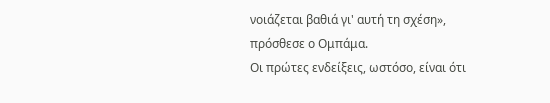νοιάζεται βαθιά γι' αυτή τη σχέση», πρόσθεσε ο Ομπάμα.
Οι πρώτες ενδείξεις, ωστόσο, είναι ότι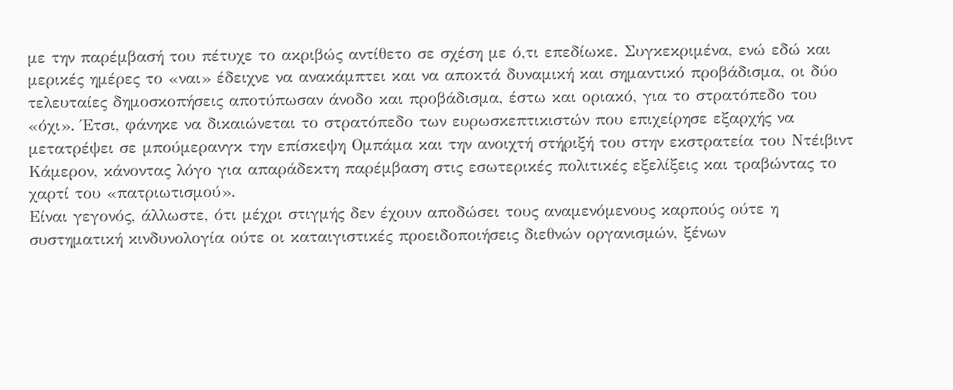με την παρέμβασή του πέτυχε το ακριβώς αντίθετο σε σχέση με ό,τι επεδίωκε. Συγκεκριμένα, ενώ εδώ και μερικές ημέρες το «ναι» έδειχνε να ανακάμπτει και να αποκτά δυναμική και σημαντικό προβάδισμα, οι δύο τελευταίες δημοσκοπήσεις αποτύπωσαν άνοδο και προβάδισμα, έστω και οριακό, για το στρατόπεδο του «όχι». Έτσι, φάνηκε να δικαιώνεται το στρατόπεδο των ευρωσκεπτικιστών που επιχείρησε εξαρχής να μετατρέψει σε μπούμερανγκ την επίσκεψη Ομπάμα και την ανοιχτή στήριξή του στην εκστρατεία του Ντέιβιντ Κάμερον, κάνοντας λόγο για απαράδεκτη παρέμβαση στις εσωτερικές πολιτικές εξελίξεις και τραβώντας το χαρτί του «πατριωτισμού».
Είναι γεγονός, άλλωστε, ότι μέχρι στιγμής δεν έχουν αποδώσει τους αναμενόμενους καρπούς ούτε η συστηματική κινδυνολογία ούτε οι καταιγιστικές προειδοποιήσεις διεθνών οργανισμών, ξένων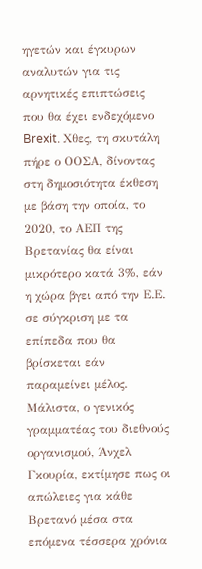ηγετών και έγκυρων αναλυτών για τις αρνητικές επιπτώσεις που θα έχει ενδεχόμενο Brexit. Χθες, τη σκυτάλη πήρε ο ΟΟΣΑ, δίνοντας στη δημοσιότητα έκθεση με βάση την οποία, το 2020, το ΑΕΠ της Βρετανίας θα είναι μικρότερο κατά 3%, εάν η χώρα βγει από την Ε.Ε. σε σύγκριση με τα επίπεδα που θα βρίσκεται εάν παραμείνει μέλος. Μάλιστα, ο γενικός γραμματέας του διεθνούς οργανισμού, Άνχελ Γκουρία, εκτίμησε πως οι απώλειες για κάθε Βρετανό μέσα στα επόμενα τέσσερα χρόνια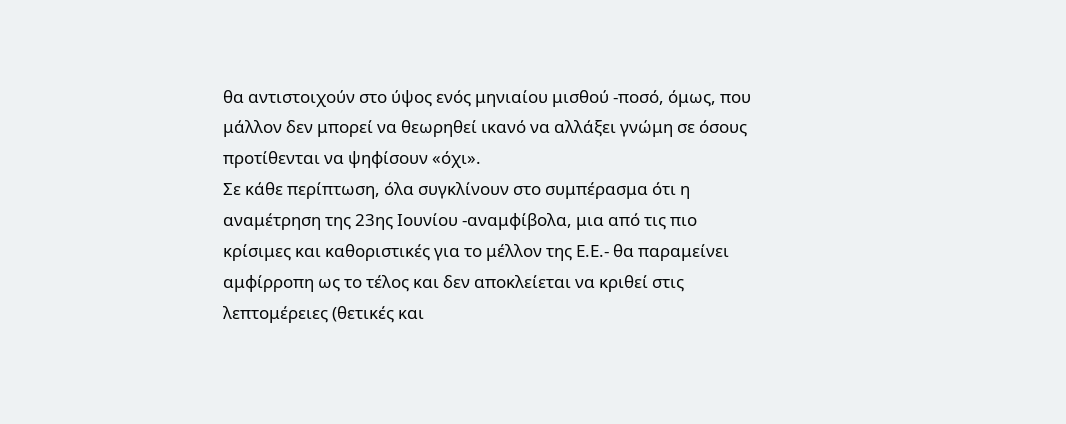θα αντιστοιχούν στο ύψος ενός μηνιαίου μισθού -ποσό, όμως, που μάλλον δεν μπορεί να θεωρηθεί ικανό να αλλάξει γνώμη σε όσους προτίθενται να ψηφίσουν «όχι».
Σε κάθε περίπτωση, όλα συγκλίνουν στο συμπέρασμα ότι η αναμέτρηση της 23ης Ιουνίου -αναμφίβολα, μια από τις πιο κρίσιμες και καθοριστικές για το μέλλον της Ε.Ε.- θα παραμείνει αμφίρροπη ως το τέλος και δεν αποκλείεται να κριθεί στις λεπτομέρειες (θετικές και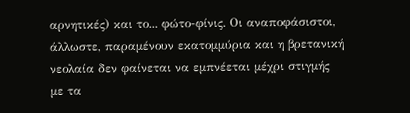αρνητικές) και το... φώτο-φίνις. Οι αναποφάσιστοι, άλλωστε, παραμένουν εκατομμύρια και η βρετανική νεολαία δεν φαίνεται να εμπνέεται μέχρι στιγμής με τα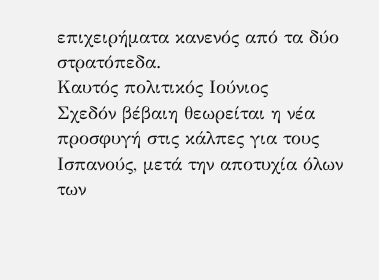επιχειρήματα κανενός από τα δύο στρατόπεδα.
Καυτός πολιτικός Ιούνιος
Σχεδόν βέβαιη θεωρείται η νέα προσφυγή στις κάλπες για τους Ισπανούς, μετά την αποτυχία όλων των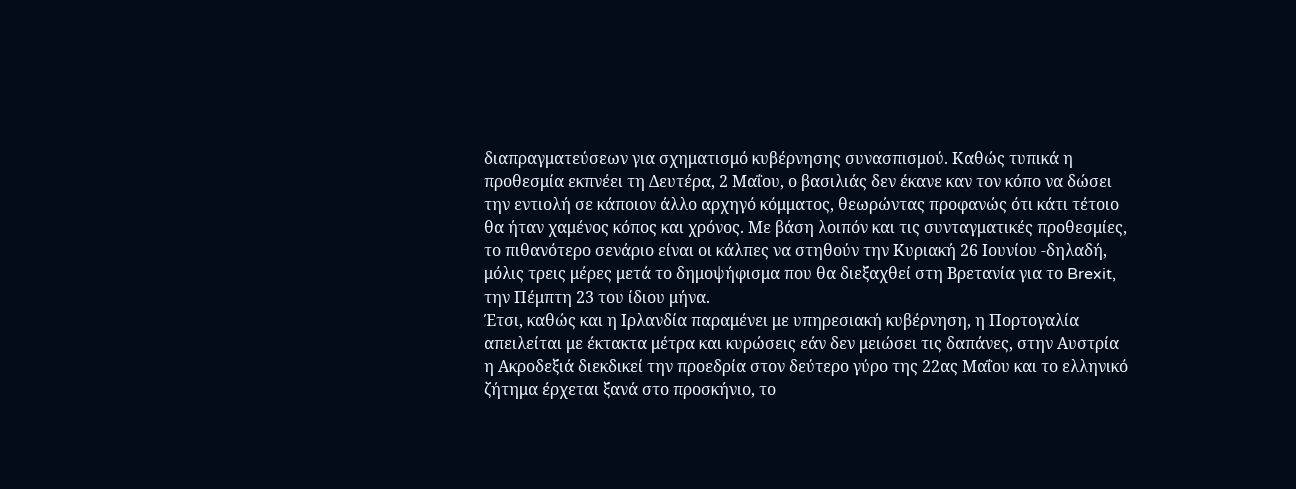διαπραγματεύσεων για σχηματισμό κυβέρνησης συνασπισμού. Καθώς τυπικά η προθεσμία εκπνέει τη Δευτέρα, 2 Μαΐου, ο βασιλιάς δεν έκανε καν τον κόπο να δώσει την εντιολή σε κάποιον άλλο αρχηγό κόμματος, θεωρώντας προφανώς ότι κάτι τέτοιο θα ήταν χαμένος κόπος και χρόνος. Με βάση λοιπόν και τις συνταγματικές προθεσμίες, το πιθανότερο σενάριο είναι οι κάλπες να στηθούν την Κυριακή 26 Ιουνίου -δηλαδή, μόλις τρεις μέρες μετά το δημοψήφισμα που θα διεξαχθεί στη Βρετανία για το Brexit, την Πέμπτη 23 του ίδιου μήνα.
Έτσι, καθώς και η Ιρλανδία παραμένει με υπηρεσιακή κυβέρνηση, η Πορτογαλία απειλείται με έκτακτα μέτρα και κυρώσεις εάν δεν μειώσει τις δαπάνες, στην Αυστρία η Ακροδεξιά διεκδικεί την προεδρία στον δεύτερο γύρο της 22ας Μαΐου και το ελληνικό ζήτημα έρχεται ξανά στο προσκήνιο, το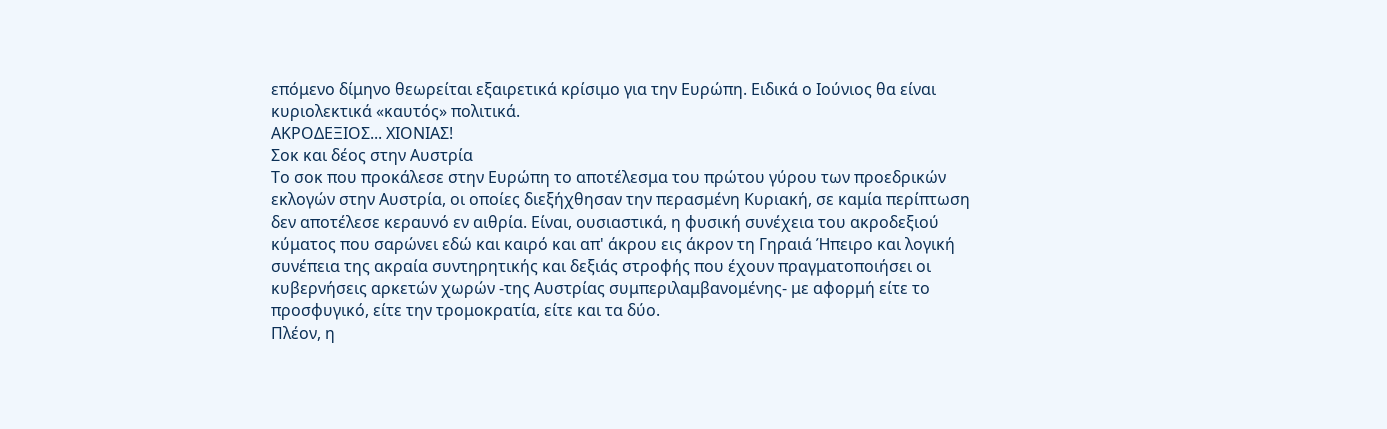επόμενο δίμηνο θεωρείται εξαιρετικά κρίσιμο για την Ευρώπη. Ειδικά ο Ιούνιος θα είναι κυριολεκτικά «καυτός» πολιτικά.
ΑΚΡΟΔΕΞΙΟΣ... ΧΙΟΝΙΑΣ!
Σοκ και δέος στην Αυστρία
Το σοκ που προκάλεσε στην Ευρώπη το αποτέλεσμα του πρώτου γύρου των προεδρικών εκλογών στην Αυστρία, οι οποίες διεξήχθησαν την περασμένη Κυριακή, σε καμία περίπτωση δεν αποτέλεσε κεραυνό εν αιθρία. Είναι, ουσιαστικά, η φυσική συνέχεια του ακροδεξιού κύματος που σαρώνει εδώ και καιρό και απ' άκρου εις άκρον τη Γηραιά Ήπειρο και λογική συνέπεια της ακραία συντηρητικής και δεξιάς στροφής που έχουν πραγματοποιήσει οι κυβερνήσεις αρκετών χωρών -της Αυστρίας συμπεριλαμβανομένης- με αφορμή είτε το προσφυγικό, είτε την τρομοκρατία, είτε και τα δύο.
Πλέον, η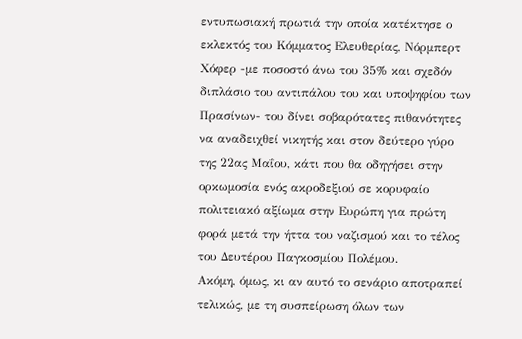εντυπωσιακή πρωτιά την οποία κατέκτησε ο εκλεκτός του Κόμματος Ελευθερίας, Νόρμπερτ Χόφερ -με ποσοστό άνω του 35% και σχεδόν διπλάσιο του αντιπάλου του και υποψηφίου των Πρασίνων- του δίνει σοβαρότατες πιθανότητες να αναδειχθεί νικητής και στον δεύτερο γύρο της 22ας Μαΐου, κάτι που θα οδηγήσει στην ορκωμοσία ενός ακροδεξιού σε κορυφαίο πολιτειακό αξίωμα στην Ευρώπη για πρώτη φορά μετά την ήττα του ναζισμού και το τέλος του Δευτέρου Παγκοσμίου Πολέμου.
Ακόμη, όμως, κι αν αυτό το σενάριο αποτραπεί τελικώς, με τη συσπείρωση όλων των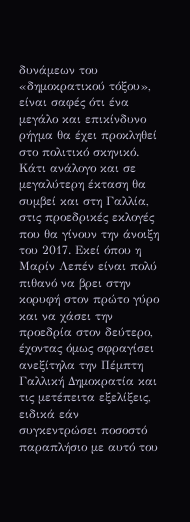δυνάμεων του «δημοκρατικού τόξου», είναι σαφές ότι ένα μεγάλο και επικίνδυνο ρήγμα θα έχει προκληθεί στο πολιτικό σκηνικό.
Κάτι ανάλογο και σε μεγαλύτερη έκταση θα συμβεί και στη Γαλλία, στις προεδρικές εκλογές που θα γίνουν την άνοιξη του 2017. Εκεί όπου η Μαρίν Λεπέν είναι πολύ πιθανό να βρει στην κορυφή στον πρώτο γύρο και να χάσει την προεδρία στον δεύτερο, έχοντας όμως σφραγίσει ανεξίτηλα την Πέμπτη Γαλλική Δημοκρατία και τις μετέπειτα εξελίξεις, ειδικά εάν συγκεντρώσει ποσοστό παραπλήσιο με αυτό του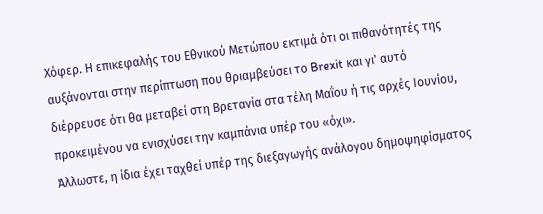Χόφερ. Η επικεφαλής του Εθνικού Μετώπου εκτιμά ότι οι πιθανότητές της αυξάνονται στην περίπτωση που θριαμβεύσει το Brexit και γι' αυτό διέρρευσε ότι θα μεταβεί στη Βρετανία στα τέλη Μαΐου ή τις αρχές Ιουνίου, προκειμένου να ενισχύσει την καμπάνια υπέρ του «όχι».
Άλλωστε, η ίδια έχει ταχθεί υπέρ της διεξαγωγής ανάλογου δημοψηφίσματος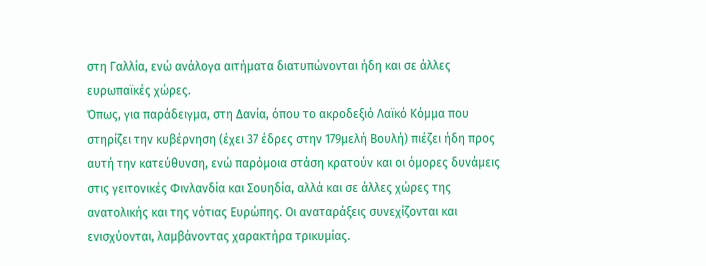στη Γαλλία, ενώ ανάλογα αιτήματα διατυπώνονται ήδη και σε άλλες ευρωπαϊκές χώρες.
Όπως, για παράδειγμα, στη Δανία, όπου το ακροδεξιό Λαϊκό Κόμμα που στηρίζει την κυβέρνηση (έχει 37 έδρες στην 179μελή Βουλή) πιέζει ήδη προς αυτή την κατεύθυνση, ενώ παρόμοια στάση κρατούν και οι όμορες δυνάμεις στις γειτονικές Φινλανδία και Σουηδία, αλλά και σε άλλες χώρες της ανατολικής και της νότιας Ευρώπης. Οι αναταράξεις συνεχίζονται και ενισχύονται, λαμβάνοντας χαρακτήρα τρικυμίας.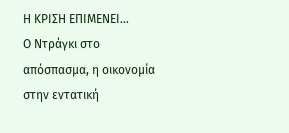Η ΚΡΙΣΗ ΕΠΙΜΕΝΕΙ...
Ο Ντράγκι στο απόσπασμα, η οικονομία στην εντατική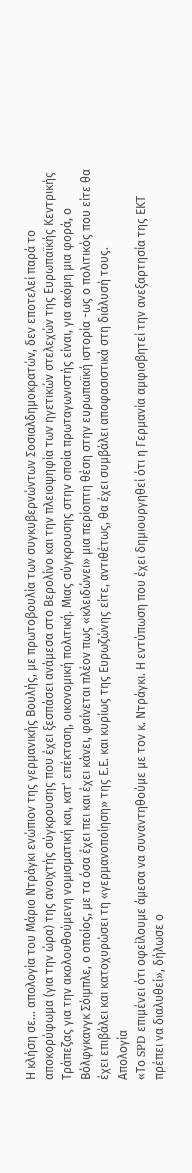Η κλήση σε... απολογία του Μάριο Ντράγκι ενώπιον της γερμανικής Βουλής, με πρωτοβουλία των συγκυβερνώντων Σοσιαλδημοκρατών, δεν εποτελεί παρά το αποκορύφωμα (για την ώρα) της ανοιχτής σύγκρουσης που έχει ξεσπάσει ανάμεσα στο Βερολίνο και την πλειοψηφία των ηγετικών στελεχών της Ευρωπαϊκής Κεντρικής Τράπεζας για την ακολουθούμενη νομισματική και, κατ' επέκταση, οικονομική πολιτική. Μιας σύγκρουσης στην οποία πρωταγωνιστής είναι, για ακόμη μια φορά, ο Βόλφγκανγκ Σόιμπλε, ο οποίος, με τα όσα έχει πει και έχει κάνει, φαίνεται πλέον πως «κλειδώνει» μια περίοπτη θέση στην ευρωπαϊκή ιστορία -ως ο πολιτικός που είτε θα έχει επιβάλει και κατοχυρώσει τη «γερμανοποίηση» της Ε.Ε. και κυρίως της Ευρωζώνης είτε, αντιθέτως, θα έχει συμβάλει αποφασιστικά στη διάλυσή τους.
Απολογία
«Το SPD επιμένει ότι οφείλουμε άμεσα να συναντηθούμε με τον κ. Ντράγκι. Η εντύπωση που έχει δημιουργηθεί ότι η Γερμανία αμφισβητεί την ανεξαρτησία της ΕΚΤ πρέπει να διαλυθεί», δήλωσε ο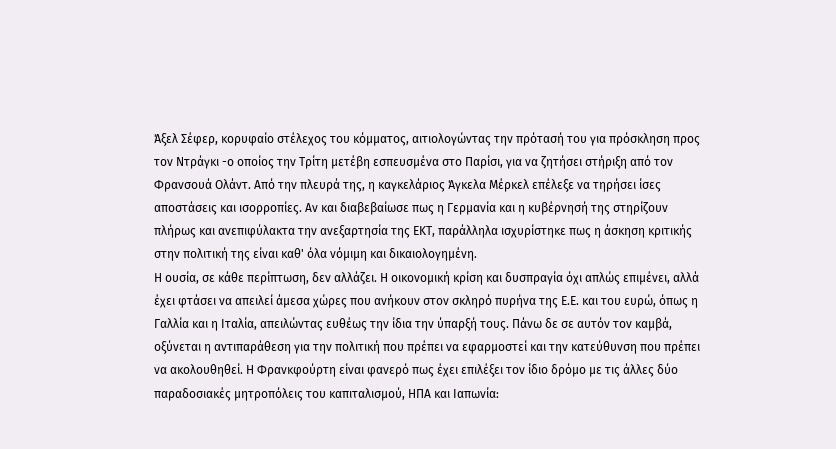Άξελ Σέφερ, κορυφαίο στέλεχος του κόμματος, αιτιολογώντας την πρότασή του για πρόσκληση προς τον Ντράγκι -ο οποίος την Τρίτη μετέβη εσπευσμένα στο Παρίσι, για να ζητήσει στήριξη από τον Φρανσουά Ολάντ. Από την πλευρά της, η καγκελάριος Άγκελα Μέρκελ επέλεξε να τηρήσει ίσες αποστάσεις και ισορροπίες. Αν και διαβεβαίωσε πως η Γερμανία και η κυβέρνησή της στηρίζουν πλήρως και ανεπιφύλακτα την ανεξαρτησία της ΕΚΤ, παράλληλα ισχυρίστηκε πως η άσκηση κριτικής στην πολιτική της είναι καθ' όλα νόμιμη και δικαιολογημένη.
Η ουσία, σε κάθε περίπτωση, δεν αλλάζει. Η οικονομική κρίση και δυσπραγία όχι απλώς επιμένει, αλλά έχει φτάσει να απειλεί άμεσα χώρες που ανήκουν στον σκληρό πυρήνα της Ε.Ε. και του ευρώ, όπως η Γαλλία και η Ιταλία, απειλώντας ευθέως την ίδια την ύπαρξή τους. Πάνω δε σε αυτόν τον καμβά, οξύνεται η αντιπαράθεση για την πολιτική που πρέπει να εφαρμοστεί και την κατεύθυνση που πρέπει να ακολουθηθεί. Η Φρανκφούρτη είναι φανερό πως έχει επιλέξει τον ίδιο δρόμο με τις άλλες δύο παραδοσιακές μητροπόλεις του καπιταλισμού, ΗΠΑ και Ιαπωνία: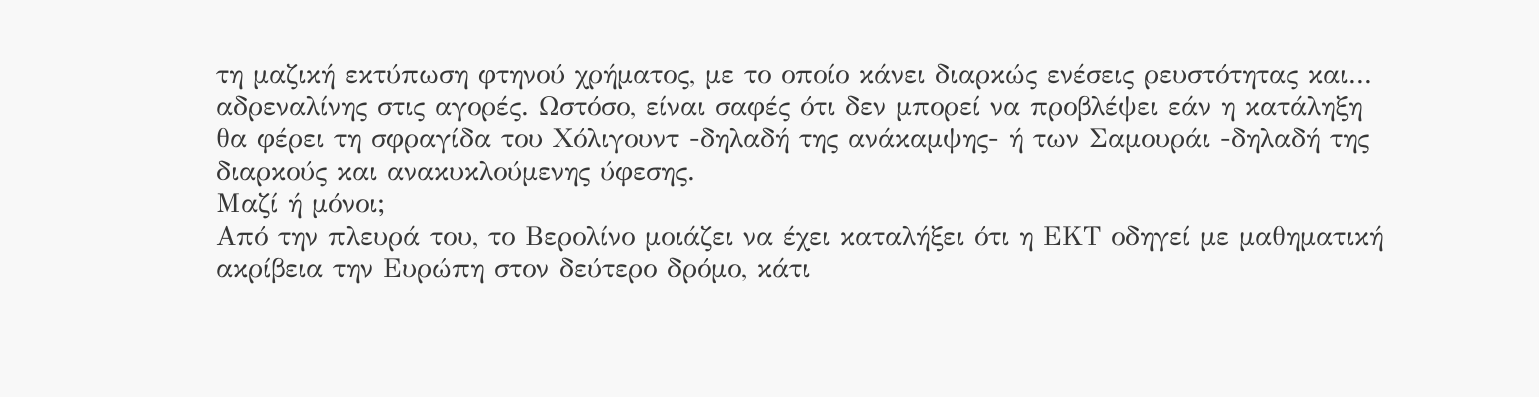τη μαζική εκτύπωση φτηνού χρήματος, με το οποίο κάνει διαρκώς ενέσεις ρευστότητας και... αδρεναλίνης στις αγορές. Ωστόσο, είναι σαφές ότι δεν μπορεί να προβλέψει εάν η κατάληξη θα φέρει τη σφραγίδα του Χόλιγουντ -δηλαδή της ανάκαμψης- ή των Σαμουράι -δηλαδή της διαρκούς και ανακυκλούμενης ύφεσης.
Μαζί ή μόνοι;
Από την πλευρά του, το Βερολίνο μοιάζει να έχει καταλήξει ότι η ΕΚΤ οδηγεί με μαθηματική ακρίβεια την Ευρώπη στον δεύτερο δρόμο, κάτι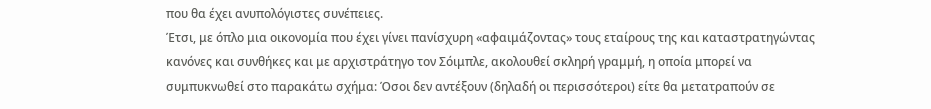που θα έχει ανυπολόγιστες συνέπειες.
Έτσι, με όπλο μια οικονομία που έχει γίνει πανίσχυρη «αφαιμάζοντας» τους εταίρους της και καταστρατηγώντας κανόνες και συνθήκες και με αρχιστράτηγο τον Σόιμπλε, ακολουθεί σκληρή γραμμή, η οποία μπορεί να συμπυκνωθεί στο παρακάτω σχήμα: Όσοι δεν αντέξουν (δηλαδή οι περισσότεροι) είτε θα μετατραπούν σε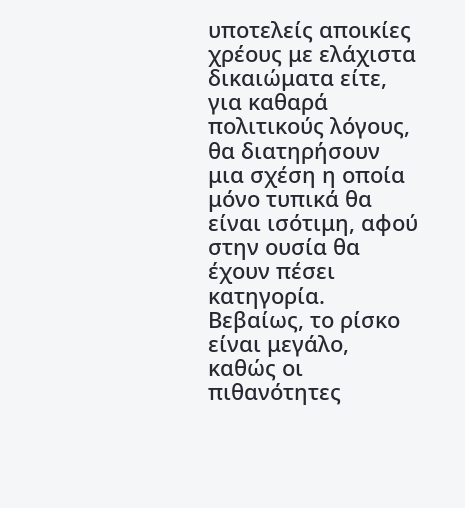υποτελείς αποικίες χρέους με ελάχιστα δικαιώματα είτε, για καθαρά πολιτικούς λόγους, θα διατηρήσουν μια σχέση η οποία μόνο τυπικά θα είναι ισότιμη, αφού στην ουσία θα έχουν πέσει κατηγορία.
Βεβαίως, το ρίσκο είναι μεγάλο, καθώς οι πιθανότητες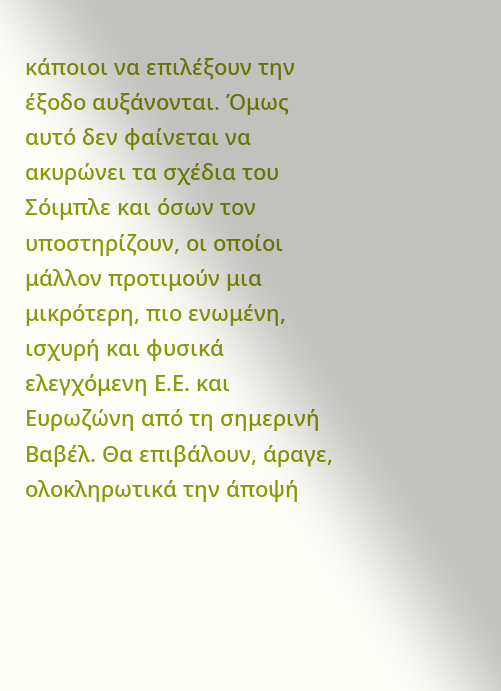κάποιοι να επιλέξουν την έξοδο αυξάνονται. Όμως αυτό δεν φαίνεται να ακυρώνει τα σχέδια του Σόιμπλε και όσων τον υποστηρίζουν, οι οποίοι μάλλον προτιμούν μια μικρότερη, πιο ενωμένη, ισχυρή και φυσικά ελεγχόμενη Ε.Ε. και Ευρωζώνη από τη σημερινή Βαβέλ. Θα επιβάλουν, άραγε, ολοκληρωτικά την άποψή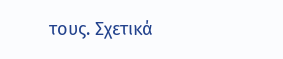τους. Σχετικά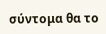σύντομα θα το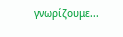γνωρίζουμε...